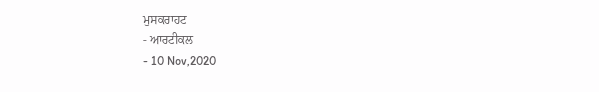ਮੁਸਕਰਾਹਟ
- ਆਰਟੀਕਲ
- 10 Nov,2020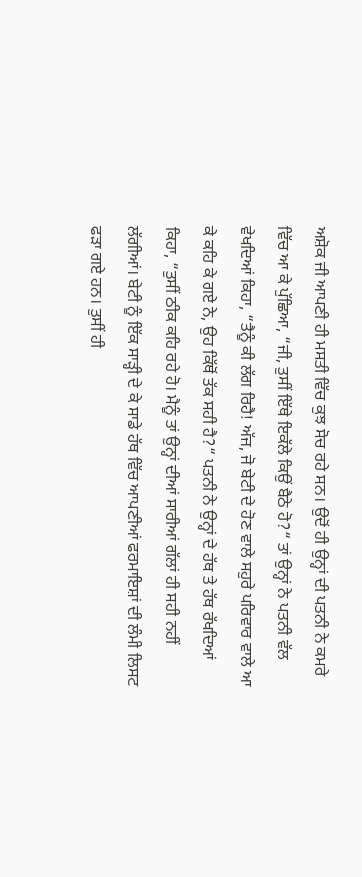ਅਸ਼ੋਕ ਜੀ ਆਪਣੀ ਹੀ ਮਸਤੀ ਵਿੱਚ ਕੁਝ ਸੋਚ ਰਹੇ ਸਨ। ਉਦੋਂ ਹੀ ਉਨ੍ਹਾਂ ਦੀ ਪਤਨੀ ਨੇ ਕਮਰੇ ਵਿੱਚ ਆ ਕੇ ਪੁੱਛਿਆ, “ਜੀ, ਤੁਸੀਂ ਇੱਥੇ ਇਕੱਲੇ ਕਿਉਂ ਬੈਠੇ ਹੋ?“ ਤਾਂ ਉਨ੍ਹਾਂ ਨੇ ਪਤਨੀ ਵੱਲ ਵੇਖਦਿਆਂ ਕਿਹਾ, “ਤੈਨੂੰ ਕੀ ਲੱਗ ਰਿਹੈ! ਅੱਜ, ਜੋ ਬੇਟੀ ਦੇ ਹੋਣ ਵਾਲੇ ਸਹੁਰੇ ਪਰਿਵਾਰ ਵਾਲੇ ਆ ਕੇ ਕਹਿ ਕੇ ਗਏ ਨੇ, ਉਹ ਕਿੱਥੋਂ ਤੱਕ ਸਹੀ ਹੈ?“ ਪਤਨੀ ਨੇ ਉਨ੍ਹਾਂ ਦੇ ਹੱਥ ਤੇ ਹੱਥ ਰੱਖਦਿਆਂ ਕਿਹਾ, “ਤੁਸੀਂ ਠੀਕ ਕਹਿ ਰਹੇ ਹੋ। ਮੈਨੂੰ ਤਾਂ ਉਨ੍ਹਾਂ ਦੀਆਂ ਸਾਰੀਆਂ ਗੱਲਾਂ ਹੀ ਸਹੀ ਨਹੀਂ ਲੱਗੀਆਂ। ਬੇਟੀ ਨੂੰ ਇੱਕ ਸਾੜ੍ਹੀ ਦੇ ਕੇ ਸਾਡੇ ਹੱਥ ਵਿੱਚ ਆਪਣੀਆਂ ਫਰਮਾਇਸ਼ਾਂ ਦੀ ਲੰਮੀ ਲਿਸਟ ਫੜਾ ਗਏ ਹਨ। ਤੁਸੀਂ ਹੀ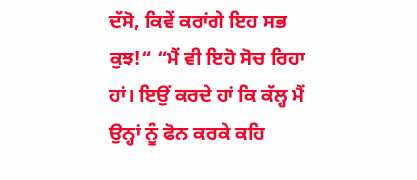ਦੱਸੋ, ਕਿਵੇਂ ਕਰਾਂਗੇ ਇਹ ਸਭ ਕੁਝ!“ “ਮੈਂ ਵੀ ਇਹੋ ਸੋਚ ਰਿਹਾ ਹਾਂ। ਇਉਂ ਕਰਦੇ ਹਾਂ ਕਿ ਕੱਲ੍ਹ ਮੈਂ ਉਨ੍ਹਾਂ ਨੂੰ ਫੋਨ ਕਰਕੇ ਕਹਿ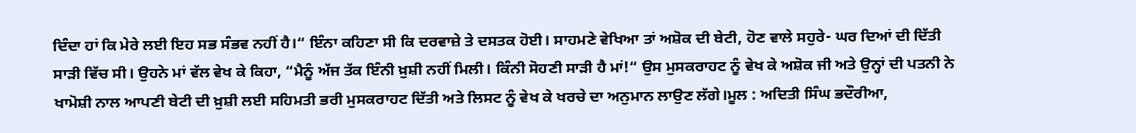ਦਿੰਦਾ ਹਾਂ ਕਿ ਮੇਰੇ ਲਈ ਇਹ ਸਭ ਸੰਭਵ ਨਹੀਂ ਹੈ।“ ਇੰਨਾ ਕਹਿਣਾ ਸੀ ਕਿ ਦਰਵਾਜ਼ੇ ਤੇ ਦਸਤਕ ਹੋਈ। ਸਾਹਮਣੇ ਵੇਖਿਆ ਤਾਂ ਅਸ਼ੋਕ ਦੀ ਬੇਟੀ, ਹੋਣ ਵਾਲੇ ਸਹੁਰੇ- ਘਰ ਦਿਆਂ ਦੀ ਦਿੱਤੀ ਸਾੜੀ ਵਿੱਚ ਸੀ। ਉਹਨੇ ਮਾਂ ਵੱਲ ਵੇਖ ਕੇ ਕਿਹਾ, “ਮੈਨੂੰ ਅੱਜ ਤੱਕ ਇੰਨੀ ਖ਼ੁਸ਼ੀ ਨਹੀਂ ਮਿਲੀ। ਕਿੰਨੀ ਸੋਹਣੀ ਸਾੜੀ ਹੈ ਮਾਂ!“ ਉਸ ਮੁਸਕਰਾਹਟ ਨੂੰ ਵੇਖ ਕੇ ਅਸ਼ੋਕ ਜੀ ਅਤੇ ਉਨ੍ਹਾਂ ਦੀ ਪਤਨੀ ਨੇ ਖਾਮੋਸ਼ੀ ਨਾਲ ਆਪਣੀ ਬੇਟੀ ਦੀ ਖ਼ੁਸ਼ੀ ਲਈ ਸਹਿਮਤੀ ਭਰੀ ਮੁਸਕਰਾਹਟ ਦਿੱਤੀ ਅਤੇ ਲਿਸਟ ਨੂੰ ਵੇਖ ਕੇ ਖਰਚੇ ਦਾ ਅਨੁਮਾਨ ਲਾਉਣ ਲੱਗੇ।ਮੂਲ : ਅਦਿਤੀ ਸਿੰਘ ਭਦੌਰੀਆ,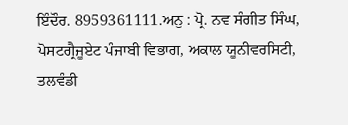ਇੰਦੌਰ. 8959361111.ਅਨੁ : ਪ੍ਰੋ. ਨਵ ਸੰਗੀਤ ਸਿੰਘ, ਪੋਸਟਗ੍ਰੈਜੂਏਟ ਪੰਜਾਬੀ ਵਿਭਾਗ, ਅਕਾਲ ਯੂਨੀਵਰਸਿਟੀ, ਤਲਵੰਡੀ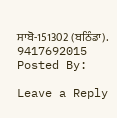ਸਾਬੋ-151302 (ਬਠਿੰਡਾ). 9417692015
Posted By:

Leave a Reply